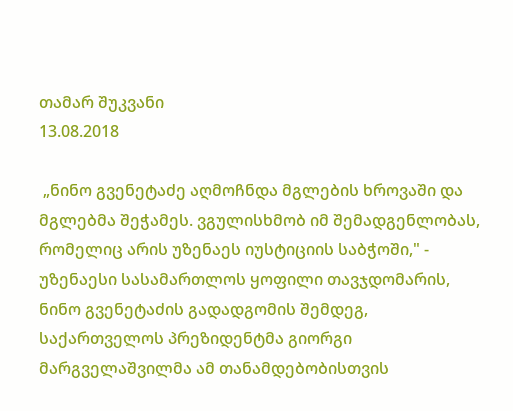თამარ შუკვანი
13.08.2018

 „ნინო გვენეტაძე აღმოჩნდა მგლების ხროვაში და მგლებმა შეჭამეს. ვგულისხმობ იმ შემადგენლობას, რომელიც არის უზენაეს იუსტიციის საბჭოში," - უზენაესი სასამართლოს ყოფილი თავჯდომარის, ნინო გვენეტაძის გადადგომის შემდეგ, საქართველოს პრეზიდენტმა გიორგი მარგველაშვილმა ამ თანამდებობისთვის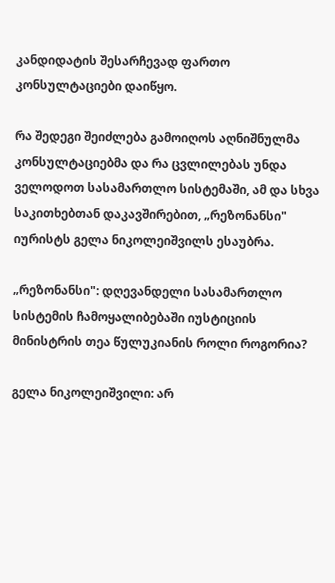კანდიდატის შესარჩევად ფართო კონსულტაციები დაიწყო.

რა შედეგი შეიძლება გამოიღოს აღნიშნულმა კონსულტაციებმა და რა ცვლილებას უნდა ველოდოთ სასამართლო სისტემაში, ამ და სხვა საკითხებთან დაკავშირებით, „რეზონანსი" იურისტს გელა ნიკოლეიშვილს ესაუბრა.

„რეზონანსი": დღევანდელი სასამართლო სისტემის ჩამოყალიბებაში იუსტიციის მინისტრის თეა წულუკიანის როლი როგორია?

გელა ნიკოლეიშვილი: არ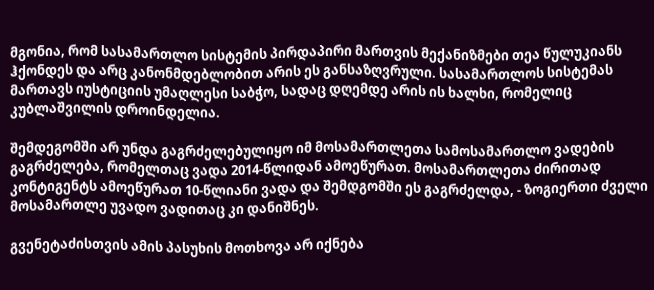მგონია, რომ სასამართლო სისტემის პირდაპირი მართვის მექანიზმები თეა წულუკიანს ჰქონდეს და არც კანონმდებლობით არის ეს განსაზღვრული. სასამართლოს სისტემას მართავს იუსტიციის უმაღლესი საბჭო, სადაც დღემდე არის ის ხალხი, რომელიც კუბლაშვილის დროინდელია.

შემდეგომში არ უნდა გაგრძელებულიყო იმ მოსამართლეთა სამოსამართლო ვადების გაგრძელება, რომელთაც ვადა 2014-წლიდან ამოეწურათ. მოსამართლეთა ძირითად კონტიგენტს ამოეწურათ 10-წლიანი ვადა და შემდგომში ეს გაგრძელდა, - ზოგიერთი ძველი მოსამართლე უვადო ვადითაც კი დანიშნეს.

გვენეტაძისთვის ამის პასუხის მოთხოვა არ იქნება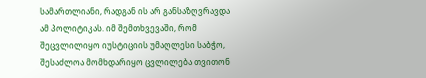სამართლიანი, რადგან ის არ განსაზღვრავდა ამ პოლიტიკას. იმ შემთხვევაში, რომ შეცვლილიყო იუსტიციის უმაღლესი საბჭო, შესაძლოა მომხდარიყო ცვლილება თვითონ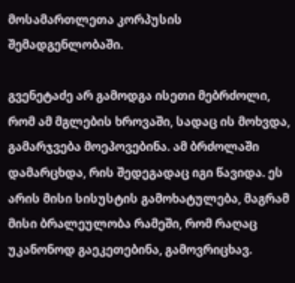მოსამართლეთა კორპუსის შემადგენლობაში.

გვენეტაძე არ გამოდგა ისეთი მებრძოლი, რომ ამ მგლების ხროვაში, სადაც ის მოხვდა, გამარჯვება მოეპოვებინა. ამ ბრძოლაში დამარცხდა, რის შედეგადაც იგი წავიდა. ეს არის მისი სისუსტის გამოხატულება, მაგრამ მისი ბრალეულობა რამეში, რომ რაღაც უკანონოდ გაეკეთებინა, გამოვრიცხავ.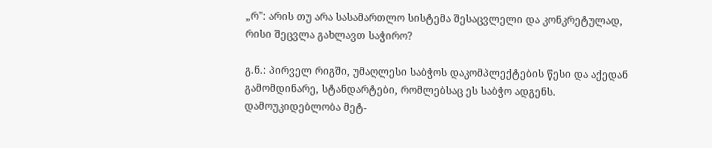„რ": არის თუ არა სასამართლო სისტემა შესაცვლელი და კონკრეტულად, რისი შეცვლა გახლავთ საჭირო?

გ.ნ.: პირველ რიგში, უმაღლესი საბჭოს დაკომპლექტების წესი და აქედან გამომდინარე, სტანდარტები, რომლებსაც ეს საბჭო ადგენს. დამოუკიდებლობა მეტ-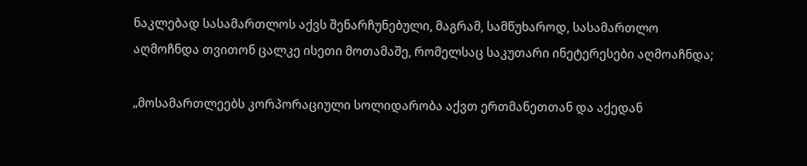ნაკლებად სასამართლოს აქვს შენარჩუნებული, მაგრამ, სამწუხაროდ, სასამართლო აღმოჩნდა თვითონ ცალკე ისეთი მოთამაშე, რომელსაც საკუთარი ინეტერესები აღმოაჩნდა;

„მოსამართლეებს კორპორაციული სოლიდარობა აქვთ ერთმანეთთან და აქედან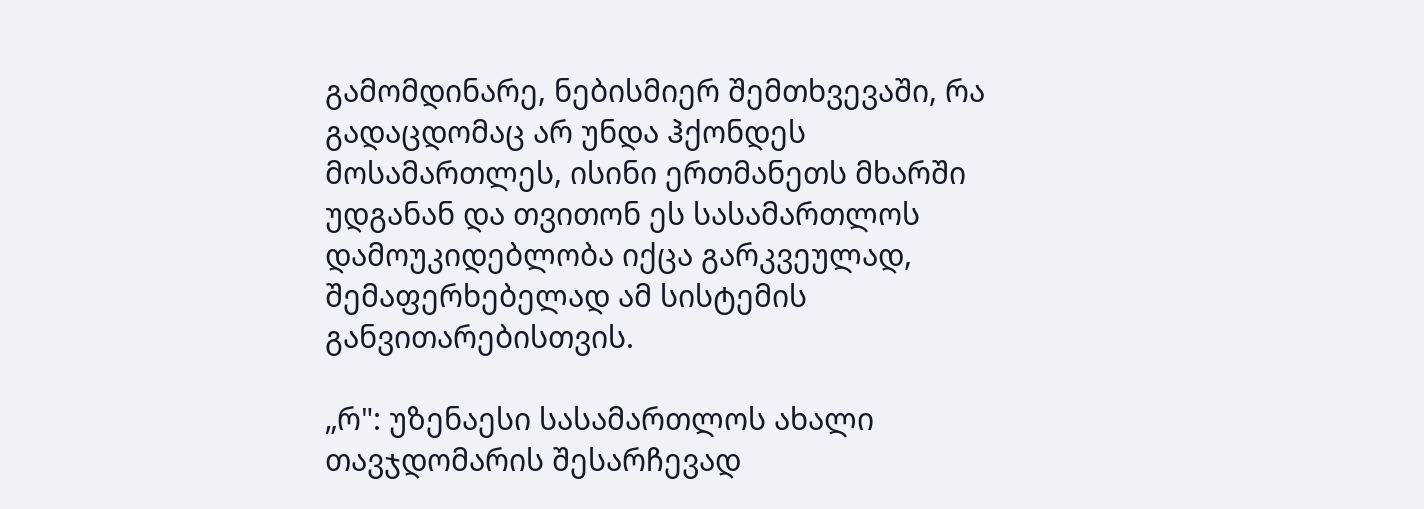გამომდინარე, ნებისმიერ შემთხვევაში, რა გადაცდომაც არ უნდა ჰქონდეს მოსამართლეს, ისინი ერთმანეთს მხარში უდგანან და თვითონ ეს სასამართლოს დამოუკიდებლობა იქცა გარკვეულად, შემაფერხებელად ამ სისტემის განვითარებისთვის.

„რ": უზენაესი სასამართლოს ახალი თავჯდომარის შესარჩევად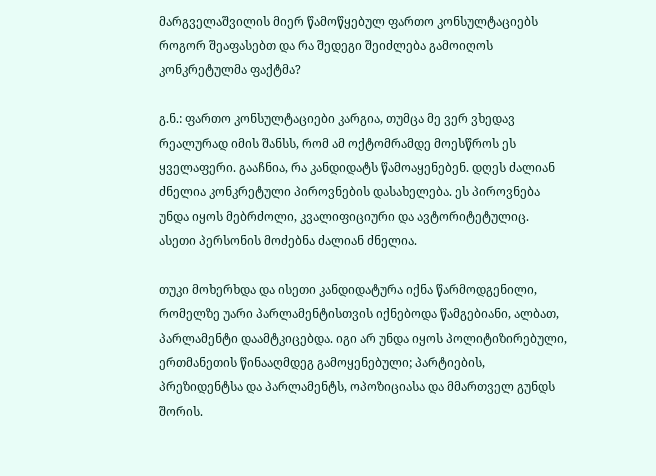მარგველაშვილის მიერ წამოწყებულ ფართო კონსულტაციებს როგორ შეაფასებთ და რა შედეგი შეიძლება გამოიღოს კონკრეტულმა ფაქტმა?

გ.ნ.: ფართო კონსულტაციები კარგია, თუმცა მე ვერ ვხედავ რეალურად იმის შანსს, რომ ამ ოქტომრამდე მოესწროს ეს ყველაფერი. გააჩნია, რა კანდიდატს წამოაყენებენ. დღეს ძალიან ძნელია კონკრეტული პიროვნების დასახელება. ეს პიროვნება უნდა იყოს მებრძოლი, კვალიფიციური და ავტორიტეტულიც. ასეთი პერსონის მოძებნა ძალიან ძნელია.

თუკი მოხერხდა და ისეთი კანდიდატურა იქნა წარმოდგენილი, რომელზე უარი პარლამენტისთვის იქნებოდა წამგებიანი, ალბათ, პარლამენტი დაამტკიცებდა. იგი არ უნდა იყოს პოლიტიზირებული, ერთმანეთის წინააღმდეგ გამოყენებული; პარტიების, პრეზიდენტსა და პარლამენტს, ოპოზიციასა და მმართველ გუნდს შორის.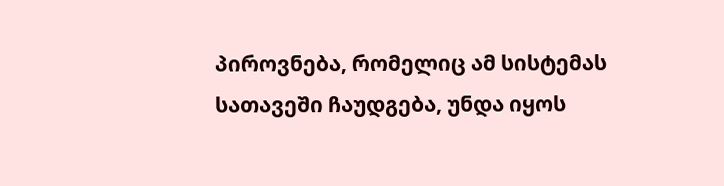პიროვნება, რომელიც ამ სისტემას სათავეში ჩაუდგება, უნდა იყოს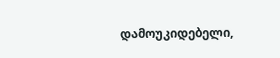დამოუკიდებელი,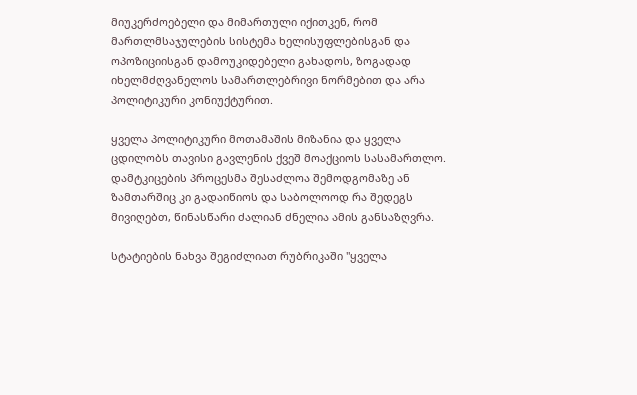მიუკერძოებელი და მიმართული იქითკენ, რომ მართლმსაჯულების სისტემა ხელისუფლებისგან და ოპოზიციისგან დამოუკიდებელი გახადოს, ზოგადად იხელმძღვანელოს სამართლებრივი ნორმებით და არა პოლიტიკური კონიუქტურით.

ყველა პოლიტიკური მოთამაშის მიზანია და ყველა ცდილობს თავისი გავლენის ქვეშ მოაქციოს სასამართლო. დამტკიცების პროცესმა შესაძლოა შემოდგომაზე ან ზამთარშიც კი გადაიწიოს და საბოლოოდ რა შედეგს მივიღებთ, წინასწარი ძალიან ძნელია ამის განსაზღვრა.

სტატიების ნახვა შეგიძლიათ რუბრიკაში "ყველა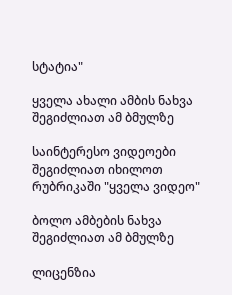სტატია"

ყველა ახალი ამბის ნახვა შეგიძლიათ ამ ბმულზე

საინტერესო ვიდეოები შეგიძლიათ იხილოთ რუბრიკაში "ყველა ვიდეო"

ბოლო ამბების ნახვა შეგიძლიათ ამ ბმულზე

ლიცენზია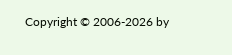Copyright © 2006-2026 by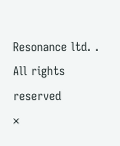Resonance ltd. . All rights reserved
×